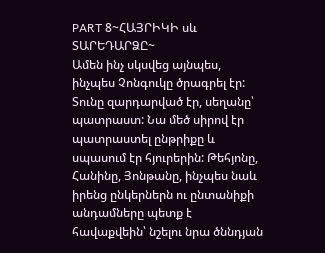PART 8~ՀԱՅՐԻԿԻ սև ՏԱՐԵԴԱՐՁԸ~
Ամեն ինչ սկսվեց այնպես, ինչպես Չոնգուկը ծրագրել էր: Տունը զարդարված էր, սեղանը՝ պատրաստ: Նա մեծ սիրով էր պատրաստել ընթրիքը և սպասում էր հյուրերին: Թեհյոնը, Հանինը, Յոնթանը, ինչպես նաև իրենց ընկերներն ու ընտանիքի անդամները պետք է հավաքվեին՝ նշելու նրա ծննդյան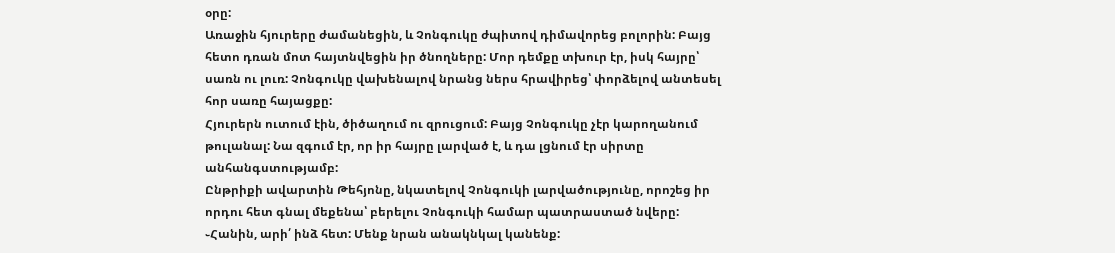օրը:
Առաջին հյուրերը ժամանեցին, և Չոնգուկը ժպիտով դիմավորեց բոլորին: Բայց հետո դռան մոտ հայտնվեցին իր ծնողները: Մոր դեմքը տխուր էր, իսկ հայրը՝ սառն ու լուռ: Չոնգուկը վախենալով նրանց ներս հրավիրեց՝ փորձելով անտեսել հոր սառը հայացքը:
Հյուրերն ուտում էին, ծիծաղում ու զրուցում: Բայց Չոնգուկը չէր կարողանում թուլանալ: Նա զգում էր, որ իր հայրը լարված է, և դա լցնում էր սիրտը անհանգստությամբ:
Ընթրիքի ավարտին Թեհյոնը, նկատելով Չոնգուկի լարվածությունը, որոշեց իր որդու հետ գնալ մեքենա՝ բերելու Չոնգուկի համար պատրաստած նվերը:
֊Հանին, արի՛ ինձ հետ: Մենք նրան անակնկալ կանենք: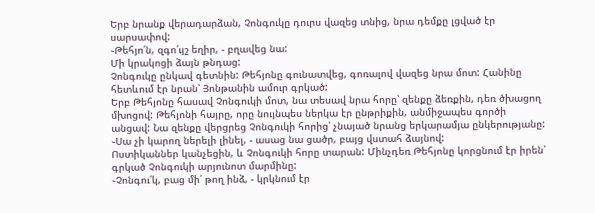Երբ նրանք վերադարձան, Չոնգուկը դուրս վազեց տնից, նրա դեմքը լցված էր սարսափով:
֊Թեհյո՛ն, զգո՛ւյշ եղիր, - բղավեց նա:
Մի կրակոցի ձայն թնդաց:
Չոնգուկը ընկավ գետնին: Թեհյոնը գունատվեց, գոռալով վազեց նրա մոտ: Հանինը հետևում էր նրան՝ Յոնթանին ամուր գրկած:
Երբ Թեհյոնը հասավ Չոնգուկի մոտ, նա տեսավ նրա հորը՝ զենքը ձեռքին, դեռ ծխացող մխոցով: Թեհյոնի հայրը, որը նույնպես ներկա էր ընթրիքին, անմիջապես գործի անցավ: Նա զենքը վերցրեց Չոնգուկի հորից՝ չնայած նրանց երկարամյա ընկերությանը:
֊Սա չի կարող ներելի լինել, - ասաց նա ցածր, բայց վստահ ձայնով:
Ոստիկաններ կանչեցին, և Չոնգուկի հորը տարան: Մինչդեռ Թեհյոնը կորցնում էր իրեն՝ գրկած Չոնգուկի արյունոտ մարմինը:
֊Չոնգու՛կ, բաց մի՛ թող ինձ, - կրկնում էր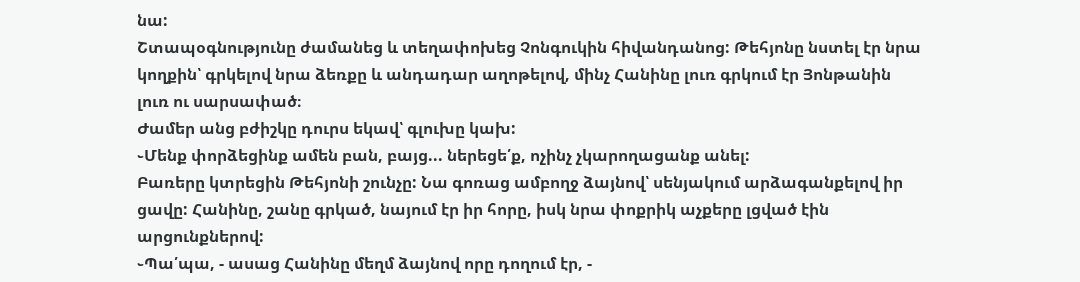նա:
Շտապօգնությունը ժամանեց և տեղափոխեց Չոնգուկին հիվանդանոց: Թեհյոնը նստել էր նրա կողքին՝ գրկելով նրա ձեռքը և անդադար աղոթելով, մինչ Հանինը լուռ գրկում էր Յոնթանին լուռ ու սարսափած։
Ժամեր անց բժիշկը դուրս եկավ՝ գլուխը կախ:
֊Մենք փորձեցինք ամեն բան, բայց... ներեցե՛ք, ոչինչ չկարողացանք անել:
Բառերը կտրեցին Թեհյոնի շունչը: Նա գոռաց ամբողջ ձայնով՝ սենյակում արձագանքելով իր ցավը: Հանինը, շանը գրկած, նայում էր իր հորը, իսկ նրա փոքրիկ աչքերը լցված էին արցունքներով:
֊Պա՛պա, - ասաց Հանինը մեղմ ձայնով որը դողում էր, -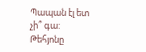Պապան էլ ետ չի՞ գա:
Թեհյոնը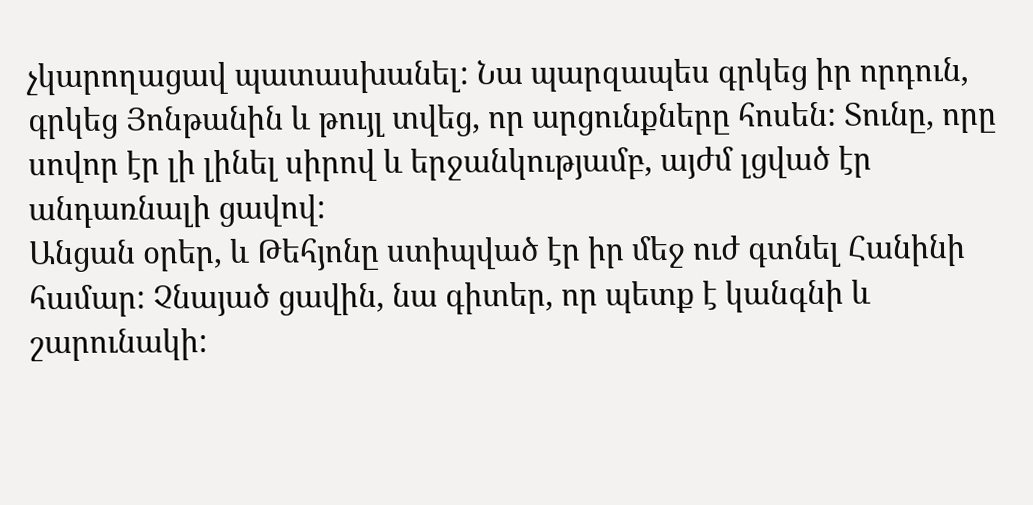չկարողացավ պատասխանել: Նա պարզապես գրկեց իր որդուն, գրկեց Յոնթանին և թույլ տվեց, որ արցունքները հոսեն: Տունը, որը սովոր էր լի լինել սիրով և երջանկությամբ, այժմ լցված էր անդառնալի ցավով:
Անցան օրեր, և Թեհյոնը ստիպված էր իր մեջ ուժ գտնել Հանինի համար: Չնայած ցավին, նա գիտեր, որ պետք է կանգնի և շարունակի: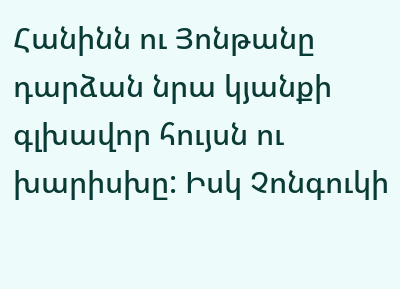Հանինն ու Յոնթանը դարձան նրա կյանքի գլխավոր հույսն ու խարիսխը: Իսկ Չոնգուկի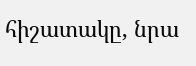հիշատակը, նրա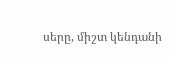սերը, միշտ կենդանի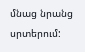մնաց նրանց սրտերում: